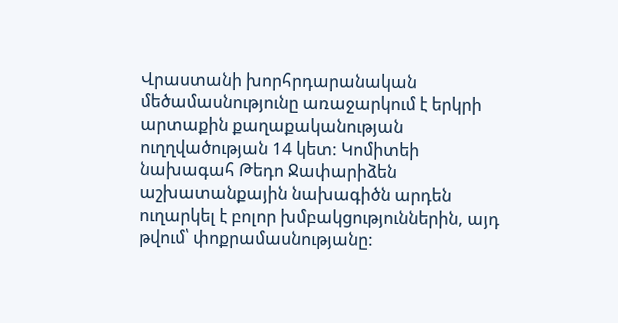Վրաստանի խորհրդարանական մեծամասնությունը առաջարկում է երկրի արտաքին քաղաքականության ուղղվածության 14 կետ: Կոմիտեի նախագահ Թեդո Ջափարիձեն աշխատանքային նախագիծն արդեն ուղարկել է բոլոր խմբակցություններին, այդ թվում՝ փոքրամասնությանը: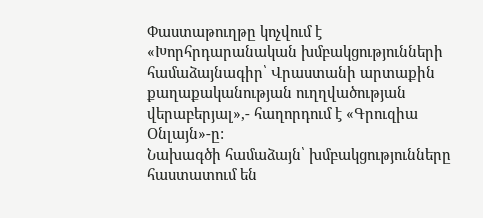Փաստաթուղթը կոչվում է «Խորհրդարանական խմբակցությունների համաձայնագիր՝ Վրաստանի արտաքին քաղաքականության ուղղվածության վերաբերյալ»,- հաղորդում է «Գրուզիա Օնլայն»-ը:
Նախագծի համաձայն՝ խմբակցությունները հաստատում են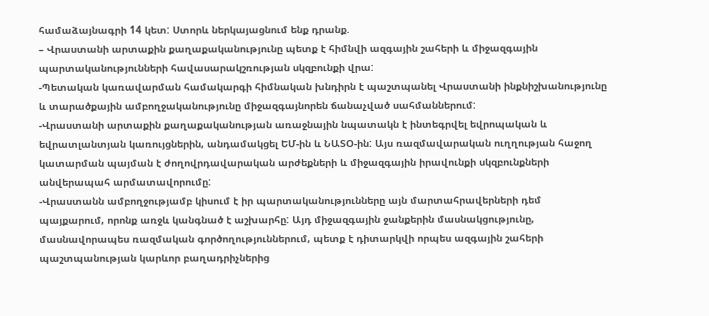համաձայնագրի 14 կետ: Ստորև ներկայացնում ենք դրանք.
– Վրաստանի արտաքին քաղաքականությունը պետք է հիմնվի ազգային շահերի և միջազգային պարտականությունների հավասարակշռության սկզբունքի վրա:
-Պետական կառավարման համակարգի հիմնական խնդիրն է պաշտպանել Վրաստանի ինքնիշխանությունը և տարածքային ամբողջականությունը միջազգայնորեն ճանաչված սահմաններում:
-Վրաստանի արտաքին քաղաքականության առաջնային նպատակն է ինտեգրվել եվրոպական և եվրատլանտյան կառույցներին, անդամակցել ԵՄ-ին և ՆԱՏՕ-ին: Այս ռազմավարական ուղղության հաջող կատարման պայման է ժողովրդավարական արժեքների և միջազգային իրավունքի սկզբունքների անվերապահ արմատավորումը:
-Վրաստանն ամբողջությամբ կիսում է իր պարտականությունները այն մարտահրավերների դեմ պայքարում, որոնք առջև կանգնած է աշխարհը: Այդ միջազգային ջանքերին մասնակցությունը, մասնավորապես ռազմական գործողություններում, պետք է դիտարկվի որպես ազգային շահերի պաշտպանության կարևոր բաղադրիչներից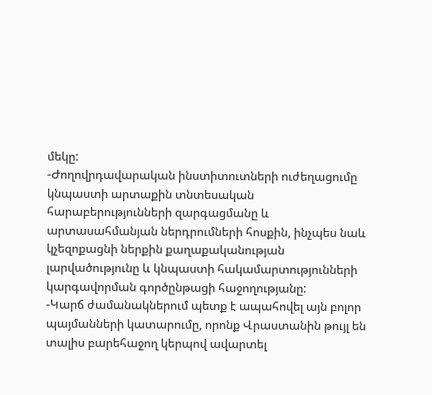մեկը:
-Ժողովրդավարական ինստիտուտների ուժեղացումը կնպաստի արտաքին տնտեսական հարաբերությունների զարգացմանը և արտասահմանյան ներդրումների հոսքին, ինչպես նաև կչեզոքացնի ներքին քաղաքականության լարվածությունը և կնպաստի հակամարտությունների կարգավորման գործընթացի հաջողությանը:
-Կարճ ժամանակներում պետք է ապահովել այն բոլոր պայմանների կատարումը, որոնք Վրաստանին թույլ են տալիս բարեհաջող կերպով ավարտել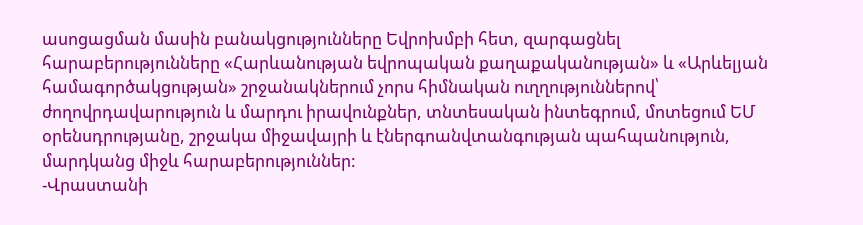ասոցացման մասին բանակցությունները Եվրոխմբի հետ, զարգացնել հարաբերությունները «Հարևանության եվրոպական քաղաքականության» և «Արևելյան համագործակցության» շրջանակներում չորս հիմնական ուղղություններով՝ ժողովրդավարություն և մարդու իրավունքներ, տնտեսական ինտեգրում, մոտեցում ԵՄ օրենսդրությանը, շրջակա միջավայրի և էներգոանվտանգության պահպանություն, մարդկանց միջև հարաբերություններ:
-Վրաստանի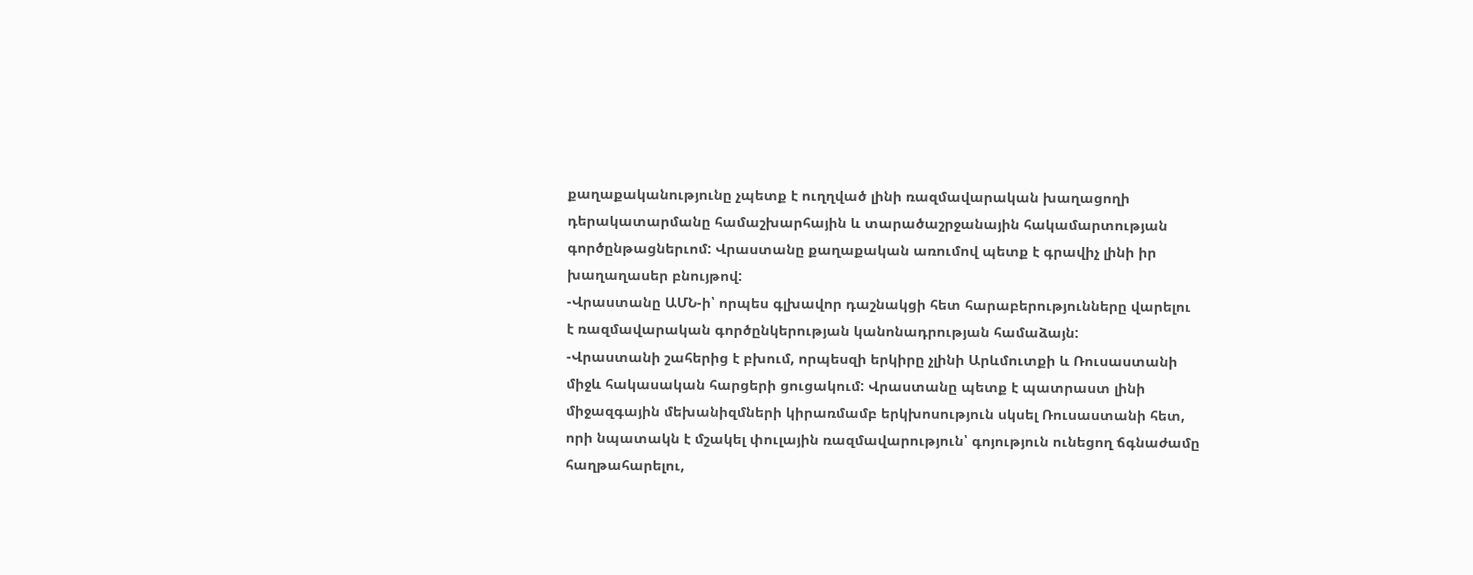քաղաքականությունը չպետք է ուղղված լինի ռազմավարական խաղացողի դերակատարմանը համաշխարհային և տարածաշրջանային հակամարտության գործընթացներւոմ: Վրաստանը քաղաքական առումով պետք է գրավիչ լինի իր խաղաղասեր բնույթով:
-Վրաստանը ԱՄՆ-ի՝ որպես գլխավոր դաշնակցի հետ հարաբերությունները վարելու է ռազմավարական գործընկերության կանոնադրության համաձայն:
-Վրաստանի շահերից է բխում, որպեսզի երկիրը չլինի Արևմուտքի և Ռուսաստանի միջև հակասական հարցերի ցուցակում: Վրաստանը պետք է պատրաստ լինի միջազգային մեխանիզմների կիրառմամբ երկխոսություն սկսել Ռուսաստանի հետ, որի նպատակն է մշակել փուլային ռազմավարություն՝ գոյություն ունեցող ճգնաժամը հաղթահարելու,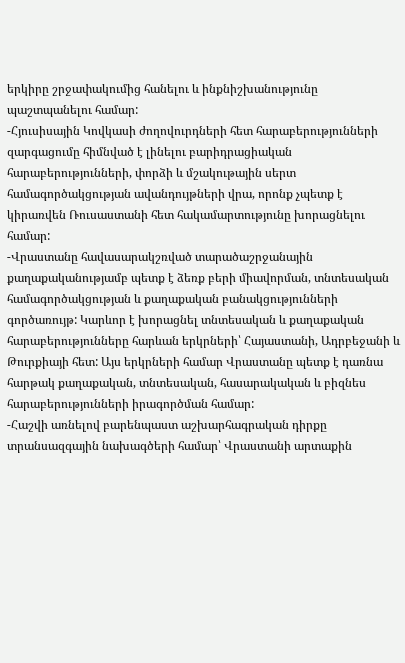երկիրը շրջափակումից հանելու և ինքնիշխանությունը պաշտպանելու համար:
-Հյուսիսային Կովկասի ժողովուրդների հետ հարաբերությունների զարգացումը հիմնված է լինելու բարիդրացիական հարաբերությունների, փորձի և մշակութային սերտ համագործակցության ավանդույթների վրա, որոնք չպետք է կիրառվեն Ռուսաստանի հետ հակամարտությունը խորացնելու համար:
-Վրաստանը հավասարակշռված տարածաշրջանային քաղաքականությամբ պետք է ձեռք բերի միավորման, տնտեսական համագործակցության և քաղաքական բանակցությունների գործառույթ: Կարևոր է խորացնել տնտեսական և քաղաքական հարաբերությունները հարևան երկրների՝ Հայաստանի, Ադրբեջանի և Թուրքիայի հետ: Այս երկրների համար Վրաստանը պետք է դառնա հարթակ քաղաքական, տնտեսական, հասարակական և բիզնես հարաբերությունների իրագործման համար:
-Հաշվի առնելով բարենպաստ աշխարհագրական դիրքը տրանսազգային նախագծերի համար՝ Վրաստանի արտաքին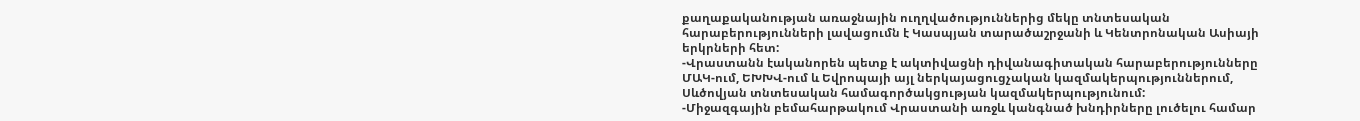քաղաքականության առաջնային ուղղվածություններից մեկը տնտեսական հարաբերությունների լավացումն է Կասպյան տարածաշրջանի և Կենտրոնական Ասիայի երկրների հետ:
-Վրաստանն էականորեն պետք է ակտիվացնի դիվանագիտական հարաբերությունները ՄԱԿ-ում, ԵԽԽՎ-ում և Եվրոպայի այլ ներկայացուցչական կազմակերպություններում, Սևծովյան տնտեսական համագործակցության կազմակերպությունում:
-Միջազգային բեմահարթակում Վրաստանի առջև կանգնած խնդիրները լուծելու համար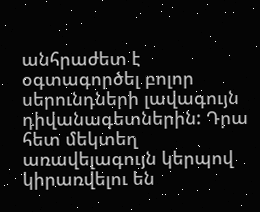անհրաժետ է օգտագործել բոլոր սերունդների լավագույն դիվանագետներին: Դրա հետ մեկտեղ առավելագույն կերպով կիրառվելու են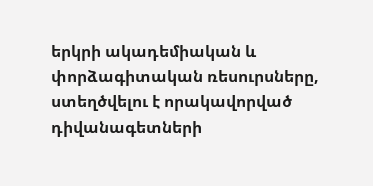երկրի ակադեմիական և փորձագիտական ռեսուրսները, ստեղծվելու է որակավորված դիվանագետների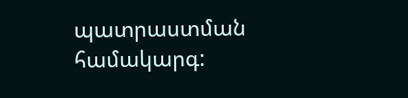պատրաստման համակարգ: